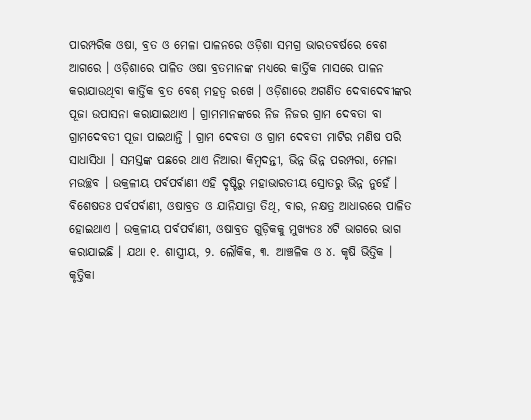ପାରମ୍ପରିକ ଓଷା, ବ୍ରତ ଓ ମେଳା ପାଳନରେ ଓଡ଼ିଶା ସମଗ୍ର ଭାରତବର୍ଷରେ ବେଶ ଆଗରେ । ଓଡ଼ିଶାରେ ପାଳିତ ଓଷା ବ୍ରତମାନଙ୍କ ମଧ୍ୟରେ କାର୍ତ୍ତିକ ମାସରେ ପାଳନ କରାଯାଉଥିବା କାର୍ତ୍ତିକ ବ୍ରତ ବେଶ୍ ମହତ୍ୱ ରଖେ । ଓଡ଼ିଶାରେ ଅଗଣିତ ଦେବାଦେବୀଙ୍କର ପୂଜା ଉପାସନା କରାଯାଇଥାଏ । ଗ୍ରାମମାନଙ୍କରେ ନିଜ ନିଜର ଗ୍ରାମ ଦେବତା ବା ଗ୍ରାମଦେବତୀ ପୂଜା ପାଇଥାନ୍ତି । ଗ୍ରାମ ଦେବତା ଓ ଗ୍ରାମ ଦେବତୀ ମାଟିର ମଣିଷ ପରି ସାଧାସିଧା । ସମସ୍ତଙ୍କ ପଛରେ ଥାଏ ନିଆରା କିମ୍ବଦନ୍ତୀ, ଭିନ୍ନ ଭିନ୍ନ ପରମ୍ପରା, ମେଳା ମଉଚ୍ଛବ । ଉକ୍ରଳୀୟ ପର୍ବପର୍ବାଣୀ ଏହି ଦୃଷ୍ଟିରୁ ମହାଭାରତୀୟ ସ୍ରୋତରୁ ଭିନ୍ନ ନୁହେଁ । ବିଶେଷତଃ ପର୍ବପର୍ବାଣୀ, ଓଷାବ୍ରତ ଓ ଯାନିଯାତ୍ରା ତିଥି, ବାର, ନକ୍ଷତ୍ର ଆଧାରରେ ପାଳିତ ହୋଇଥାଏ । ଉକ୍ରଳୀୟ ପର୍ବପର୍ବାଣୀ, ଓଷାବ୍ରତ ଗୁଡ଼ିକକୁ ମୁଖ୍ୟତଃ ୪ଟି ଭାଗରେ ଭାଗ କରାଯାଇଛି । ଯଥା ୧. ଶାସ୍ତ୍ରୀୟ, ୨. ଲୌକିକ, ୩. ଆଞ୍ଚଳିକ ଓ ୪. କୃଷି ଭିତ୍ତିକ । କୃତ୍ତିକା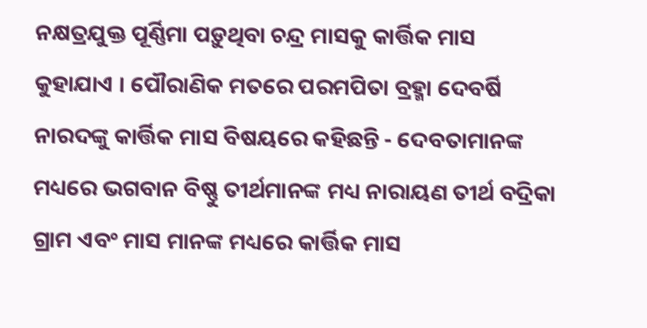ନକ୍ଷତ୍ରଯୁକ୍ତ ପୂର୍ଣ୍ଣିମା ପଡ଼ୁଥିବା ଚନ୍ଦ୍ର ମାସକୁ କାର୍ତ୍ତିକ ମାସ କୁହାଯାଏ । ପୌରାଣିକ ମତରେ ପରମପିତା ବ୍ରହ୍ମା ଦେବର୍ଷି ନାରଦଙ୍କୁ କାର୍ତ୍ତିକ ମାସ ବିଷୟରେ କହିଛନ୍ତି - ଦେବତାମାନଙ୍କ ମଧ୍ୟରେ ଭଗବାନ ବିଷ୍ଣୁ ତୀର୍ଥମାନଙ୍କ ମଧ୍ୟ ନାରାୟଣ ତୀର୍ଥ ବଦ୍ରିକା ଗ୍ରାମ ଏବଂ ମାସ ମାନଙ୍କ ମଧ୍ୟରେ କାର୍ତ୍ତିକ ମାସ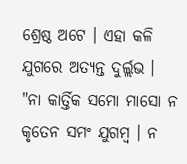ଶ୍ରେଷ୍ଠ ଅଟେ । ଏହା କଳି ଯୁଗରେ ଅତ୍ୟନ୍ତ ଦୁର୍ଲ୍ଲଭ । "ନା କାର୍ତ୍ତିକ ସମୋ ମାସୋ ନ କୃତେନ ସମଂ ଯୁଗମ୍ବ । ନ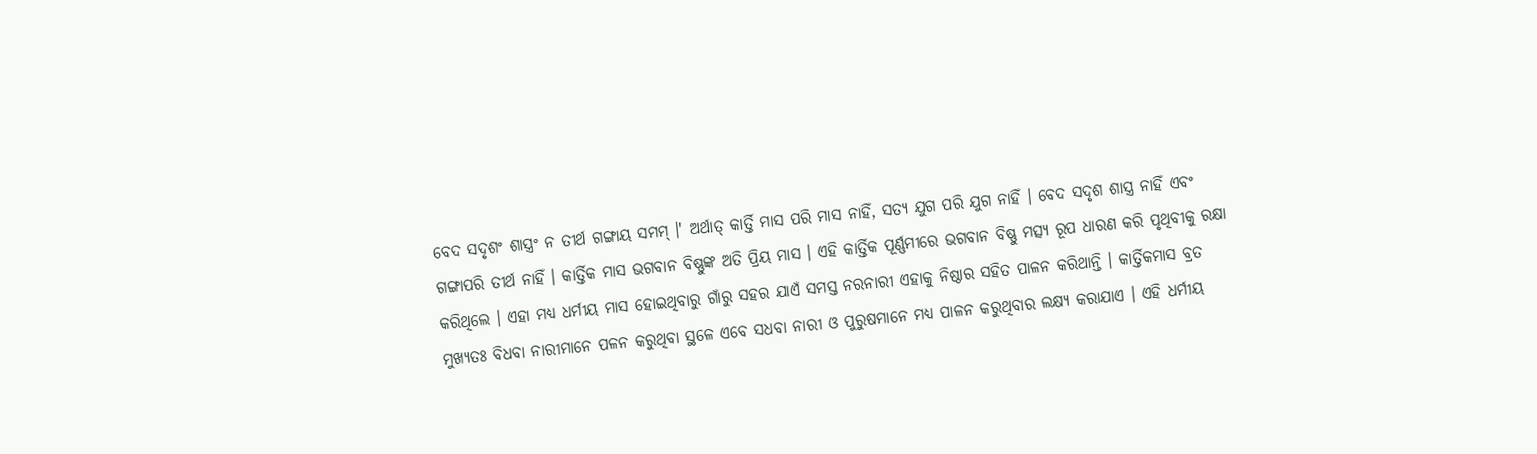ବେଦ ସଦୃଶଂ ଶାସ୍ତ୍ରଂ ନ ତୀର୍ଥ ଗଙ୍ଗାୟ ସମମ୍ ।' ଅର୍ଥାତ୍ କାର୍ତ୍ତି ମାସ ପରି ମାସ ନାହିଁ, ସତ୍ୟ ଯୁଗ ପରି ଯୁଗ ନାହିଁ । ବେଦ ସଦୃଶ ଶାସ୍ତ୍ର ନାହିଁ ଏବଂ ଗଙ୍ଗାପରି ତୀର୍ଥ ନାହିଁ । କାର୍ତ୍ତିକ ମାସ ଭଗବାନ ବିଷ୍ଣୁଙ୍କ ଅତି ପ୍ରିୟ ମାସ । ଏହି କାର୍ତ୍ତିକ ପୂର୍ଣ୍ଣମୀରେ ଭଗବାନ ବିଷ୍ଣୁ ମତ୍ସ୍ୟ ରୂପ ଧାରଣ କରି ପୃଥିବୀକୁ ରକ୍ଷା କରିଥିଲେ । ଏହା ମଧ୍ୟ ଧର୍ମୀୟ ମାସ ହୋଇଥିବାରୁ ଗାଁରୁ ସହର ଯାଏଁ ସମସ୍ତ ନରନାରୀ ଏହାକୁ ନିଷ୍ଠାର ସହିତ ପାଳନ କରିଥାନ୍ତି । କାର୍ତ୍ତିକମାସ ବ୍ରତ ମୁଖ୍ୟତଃ ବିଧବା ନାରୀମାନେ ପଳନ କରୁଥିବା ସ୍ଥଳେ ଏବେ ସଧବା ନାରୀ ଓ ପୁରୁଷମାନେ ମଧ୍ୟ ପାଳନ କରୁଥିବାର ଲକ୍ଷ୍ୟ କରାଯାଏ । ଏହି ଧର୍ମୀୟ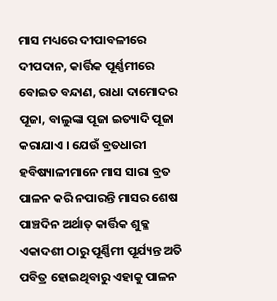ମାସ ମଧ୍ୟରେ ଦୀପାବଳୀରେ ଦୀପଦାନ, କାର୍ତ୍ତିକ ପୂର୍ଣ୍ଣମୀରେ ବୋଇତ ବନ୍ଦାଣ, ରାଧା ଦାମୋଦର ପୂଜା, ବାଲୁଙ୍କା ପୂଜା ଇତ୍ୟାଦି ପୂଜା କରାଯାଏ । ଯେଉଁ ବ୍ରତଧାରୀ ହବିଷ୍ୟାଳୀମାନେ ମାସ ସାରା ବ୍ରତ ପାଳନ କରି ନପାରନ୍ତି ମାସର ଶେଷ ପାଞ୍ଚଦିନ ଅର୍ଥାତ୍ କାର୍ତ୍ତିକ ଶୁକ୍ଳ ଏକାଦଶୀ ଠାରୁ ପୂର୍ଣ୍ଣିମୀ ପୂର୍ଯ୍ୟନ୍ତ ଅତି ପବିତ୍ର ହୋଇଥିବାରୁ ଏହାକୁ ପାଳନ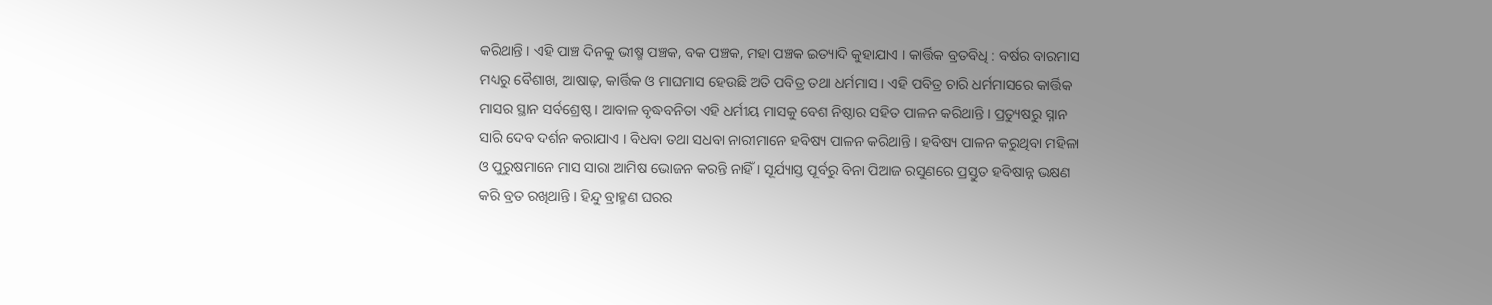କରିଥାନ୍ତି । ଏହି ପାଞ୍ଚ ଦିନକୁ ଭୀଷ୍ମ ପଞ୍ଚକ, ବକ ପଞ୍ଚକ, ମହା ପଞ୍ଚକ ଇତ୍ୟାଦି କୁହାଯାଏ । କାର୍ତ୍ତିକ ବ୍ରତବିଧି : ବର୍ଷର ବାରମାସ ମଧ୍ୟରୁ ବୈଶାଖ, ଆଷାଢ଼, କାର୍ତ୍ତିକ ଓ ମାଘମାସ ହେଉଛି ଅତି ପବିତ୍ର ତଥା ଧର୍ମମାସ । ଏହି ପବିତ୍ର ଚାରି ଧର୍ମମାସରେ କାର୍ତ୍ତିକ ମାସର ସ୍ଥାନ ସର୍ବଶ୍ରେଷ୍ଠ । ଆବାଳ ବୃଦ୍ଧବନିତା ଏହି ଧର୍ମୀୟ ମାସକୁ ବେଶ ନିଷ୍ଠାର ସହିତ ପାଳନ କରିଥାନ୍ତି । ପ୍ରତ୍ୟୁଷରୁ ସ୍ନାନ ସାରି ଦେବ ଦର୍ଶନ କରାଯାଏ । ବିଧବା ତଥା ସଧବା ନାରୀମାନେ ହବିଷ୍ୟ ପାଳନ କରିଥାନ୍ତି । ହବିଷ୍ୟ ପାଳନ କରୁଥିବା ମହିଳା ଓ ପୁରୁଷମାନେ ମାସ ସାରା ଆମିଷ ଭୋଜନ କରନ୍ତି ନାହିଁ । ସୂର୍ଯ୍ୟାସ୍ତ ପୂର୍ବରୁ ବିନା ପିଆଜ ରସୁଣରେ ପ୍ରସ୍ତୁତ ହବିଷାନ୍ନ ଭକ୍ଷଣ କରି ବ୍ରତ ରଖିଥାନ୍ତି । ହିନ୍ଦୁ ବ୍ରାହ୍ମଣ ଘରର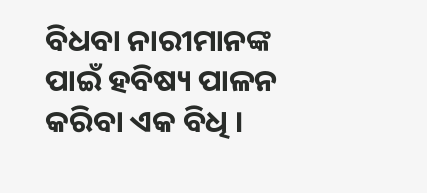ବିଧବା ନାରୀମାନଙ୍କ ପାଇଁ ହବିଷ୍ୟ ପାଳନ କରିବା ଏକ ବିଧି ।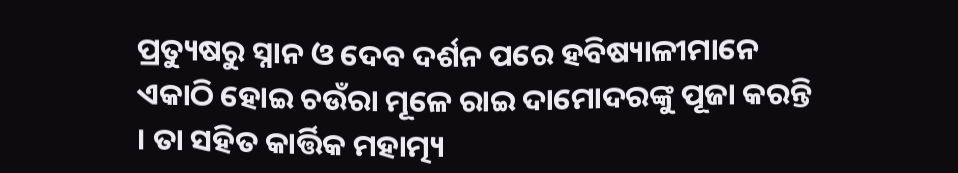ପ୍ରତ୍ୟୁଷରୁ ସ୍ନାନ ଓ ଦେବ ଦର୍ଶନ ପରେ ହବିଷ୍ୟାଳୀମାନେ ଏକାଠି ହୋଇ ଚଉଁରା ମୂଳେ ରାଇ ଦାମୋଦରଙ୍କୁ ପୂଜା କରନ୍ତି । ତା ସହିତ କାର୍ତ୍ତିକ ମହାତ୍ମ୍ୟ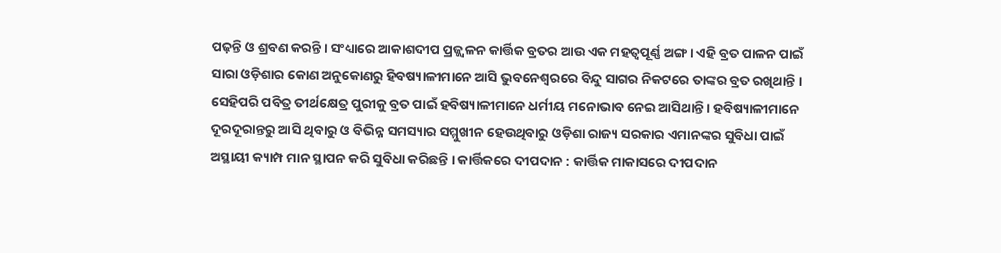ପଢ଼ନ୍ତି ଓ ଶ୍ରବଣ କରନ୍ତି । ସଂଧ୍ୟାରେ ଆକାଶଦୀପ ପ୍ରଜ୍ଜ୍ୱଳନ କାର୍ତ୍ତିକ ବ୍ରତର ଆଉ ଏକ ମହତ୍ୱପୂର୍ଣ୍ଣ ଅଙ୍ଗ । ଏହି ବ୍ରତ ପାଳନ ପାଇଁ ସାରା ଓଡ଼ିଶାର କୋଣ ଅନୁକୋଣରୁ ହିବଷ୍ୟାଳୀମାନେ ଆସି ଭୁବନେଶ୍ୱରରେ ବିନ୍ଦୁ ସାଗର ନିକଟରେ ତାଙ୍କର ବ୍ରତ ରଖିଥାନ୍ତି । ସେହିପରି ପବିତ୍ର ତୀର୍ଥକ୍ଷେତ୍ର ପୁରୀକୁ ବ୍ରତ ପାଇଁ ହବିଷ୍ୟାଳୀମାନେ ଧର୍ମୀୟ ମନୋଭାବ ନେଇ ଆସିଥାନ୍ତି । ହବିଷ୍ୟାଳୀମାନେ ଦୂରଦୂରାନ୍ତରୁ ଆସି ଥିବାରୁ ଓ ବିଭିନ୍ନ ସମସ୍ୟାର ସମ୍ମୁଖୀନ ହେଉଥିବାରୁ ଓଡ଼ିଶା ରାଜ୍ୟ ସରକାର ଏମାନଙ୍କର ସୁବିଧା ପାଇଁ ଅସ୍ଥାୟୀ କ୍ୟାମ୍ପ ମାନ ସ୍ଥାପନ କରି ସୁବିଧା କରିଛନ୍ତି । କାର୍ତ୍ତିକରେ ଦୀପଦାନ : କାର୍ତ୍ତିକ ମାକାସରେ ଦୀପଦାନ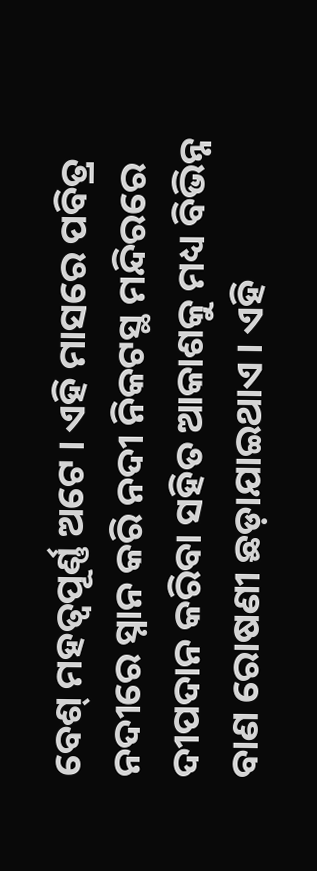ବେଶ୍ ମହତ୍ୱପୂର୍ଣ୍ଣ ଅଟେ । ଏହି ମାସରେ ପବିତ୍ର ନଦୀରେ ସ୍ନାନ କରି ନଦୀ ନିକଟସ୍ଥ ମନ୍ଦିରରେ ଦୀପଦାନ କରିବା ସହିତ ଆକାଶକୁ ମଧ୍ୟ ବିଭିନ୍ନ ବାଣ ରୋଷଣୀ ଛଡ଼ାଯାଇଥାଏ । ଏହି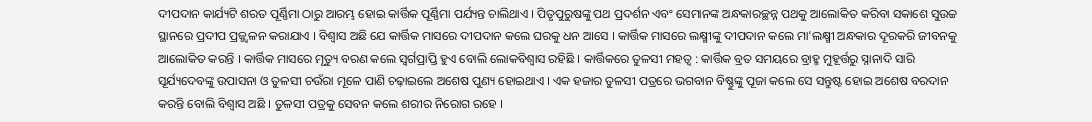ଦୀପଦାନ କାର୍ଯ୍ୟଟି ଶରତ ପୂର୍ଣ୍ଣିମା ଠାରୁ ଆରମ୍ଭ ହୋଇ କାର୍ତ୍ତିକ ପୂର୍ଣ୍ଣିମା ପର୍ଯ୍ୟନ୍ତ ଚାଲିଥାଏ । ପିତୃପୁରୁଷଙ୍କୁ ପଥ ପ୍ରଦର୍ଶନ ଏବଂ ସେମାନଙ୍କ ଅନ୍ଧକାରଚ୍ଛନ୍ନ ପଥକୁ ଆଲୋକିତ କରିବା ସକାଶେ ସୁଉଚ୍ଚ ସ୍ଥାନରେ ପ୍ରଦୀପ ପ୍ରଜ୍ଜ୍ୱଳନ କରାଯାଏ । ବିଶ୍ୱାସ ଅଛି ଯେ କାର୍ତ୍ତିକ ମାସରେ ଦୀପଦାନ କଲେ ଘରକୁ ଧନ ଆସେ । କାର୍ତ୍ତିକ ମାସରେ ଲକ୍ଷ୍ମୀଙ୍କୁ ଦୀପଦାନ କଲେ ମା'ଲକ୍ଷ୍ମୀ ଅନ୍ଧକାର ଦୂରକରି ଜୀବନକୁ ଆଲୋକିତ କରନ୍ତି । କାର୍ତ୍ତିକ ମାସରେ ମୃତ୍ୟୁ ବରଣ କଲେ ସ୍ୱର୍ଗପ୍ରାପ୍ତି ହୁଏ ବୋଲି ଲୋକବିଶ୍ୱାସ ରହିଛି । କାର୍ତ୍ତିକରେ ତୁଳସୀ ମହତ୍ୱ : କାର୍ତ୍ତିକ ବ୍ରତ ସମୟରେ ବ୍ରାହ୍ମ ମୁହୂର୍ତ୍ତରୁ ସ୍ନାନାଦି ସାରି ସୂର୍ଯ୍ୟଦେବଙ୍କୁ ଉପାସନା ଓ ତୁଳସୀ ଚଉଁରା ମୂଳେ ପାଣି ଚଢ଼ାଇଲେ ଅଶେଷ ପୁଣ୍ୟ ହୋଇଥାଏ । ଏକ ହଜାର ତୁଳସୀ ପତ୍ରରେ ଭଗବାନ ବିଷ୍ଣୁଙ୍କୁ ପୂଜା କଲେ ସେ ସନ୍ତୁଷ୍ଟ ହୋଇ ଅଶେଷ ବରଦାନ କରନ୍ତି ବୋଲି ବିଶ୍ୱାସ ଅଛି । ତୁଳସୀ ପତ୍ରକୁ ସେବନ କଲେ ଶରୀର ନିରୋଗ ରହେ ।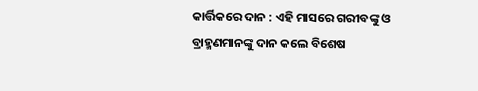କାର୍ତ୍ତିକରେ ଦାନ : ଏହି ମାସରେ ଗରୀବଙ୍କୁ ଓ ବ୍ରାହ୍ମଣମାନଙ୍କୁ ଦାନ କଲେ ବିଶେଷ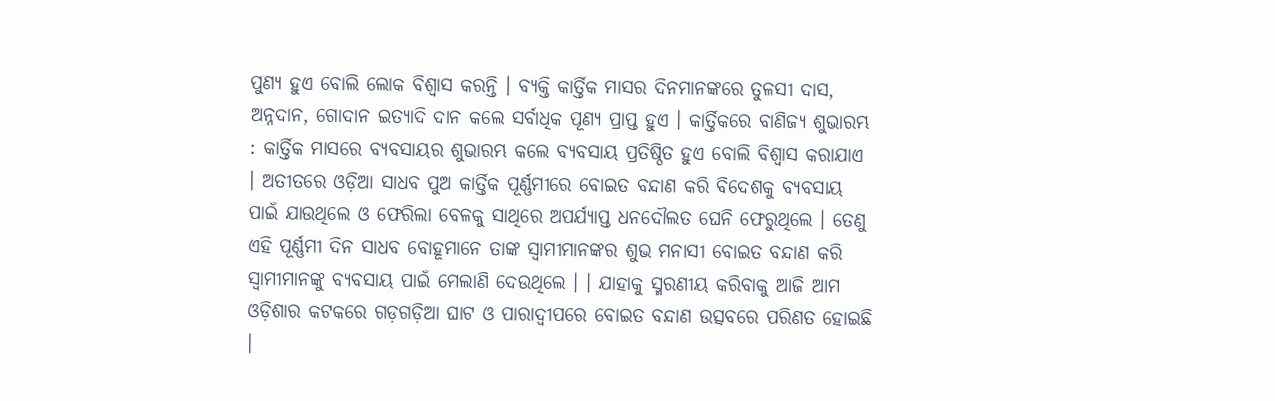ପୁଣ୍ୟ ହୁଏ ବୋଲି ଲୋକ ବିଶ୍ୱାସ କରନ୍ତି । ବ୍ୟକ୍ତି କାର୍ତ୍ତିକ ମାସର ଦିନମାନଙ୍କରେ ତୁଳସୀ ଦାସ, ଅନ୍ନଦାନ, ଗୋଦାନ ଇତ୍ୟାଦି ଦାନ କଲେ ସର୍ବାଧିକ ପୂଣ୍ୟ ପ୍ରାପ୍ତ ହୁଏ । କାର୍ତ୍ତିକରେ ବାଣିଜ୍ୟ ଶୁଭାରମ୍ଭ : କାର୍ତ୍ତିକ ମାସରେ ବ୍ୟବସାୟର ଶୁଭାରମ୍ଭ କଲେ ବ୍ୟବସାୟ ପ୍ରତିଷ୍ଠିତ ହୁଏ ବୋଲି ବିଶ୍ୱାସ କରାଯାଏ । ଅତୀତରେ ଓଡ଼ିଆ ସାଧବ ପୁଅ କାର୍ତ୍ତିକ ପୂର୍ଣ୍ଣମୀରେ ବୋଇତ ବନ୍ଦାଣ କରି ବିଦେଶକୁ ବ୍ୟବସାୟ ପାଇଁ ଯାଉଥିଲେ ଓ ଫେରିଲା ବେଳକୁ ସାଥିରେ ଅପର୍ଯ୍ୟାପ୍ତ ଧନଦୌଲତ ଘେନି ଫେରୁଥିଲେ । ତେଣୁ ଏହି ପୂର୍ଣ୍ଣମୀ ଦିନ ସାଧବ ବୋହୂମାନେ ତାଙ୍କ ସ୍ୱାମୀମାନଙ୍କର ଶୁଭ ମନାସୀ ବୋଇତ ବନ୍ଦାଣ କରି ସ୍ୱାମୀମାନଙ୍କୁ ବ୍ୟବସାୟ ପାଇଁ ମେଲାଣି ଦେଉଥିଲେ । । ଯାହାକୁ ସ୍ମରଣୀୟ କରିବାକୁ ଆଜି ଆମ ଓଡ଼ିଶାର କଟକରେ ଗଡ଼ଗଡ଼ିଆ ଘାଟ ଓ ପାରାଦ୍ୱୀପରେ ବୋଇତ ବନ୍ଦାଣ ଉତ୍ସବରେ ପରିଣତ ହୋଇଛି ।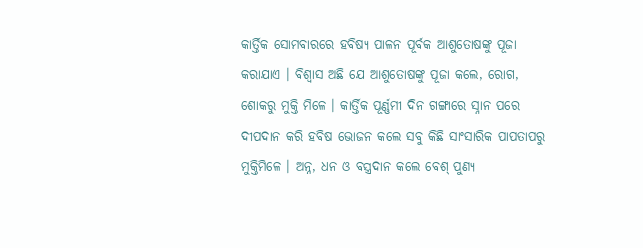କାର୍ତ୍ତିକ ସୋମବାରରେ ହବିଷ୍ୟ ପାଳନ ପୂର୍ବକ ଆଶୁତୋଷଙ୍କୁ ପୂଜା କରାଯାଏ । ବିଶ୍ୱାସ ଅଛି ଯେ ଆଶୁତୋଷଙ୍କୁ ପୂଜା କଲେ, ରୋଗ, ଶୋକରୁ ମୁକ୍ତି ମିଳେ । କାର୍ତ୍ତିକ ପୂର୍ଣ୍ଣମୀ ଦିନ ଗଙ୍ଗାରେ ସ୍ନାନ ପରେ ଦୀପଦାନ କରି ହବିଷ ଭୋଜନ କଲେ ସବୁ କିଛି ସାଂସାରିକ ପାପତାପରୁ ମୁକ୍ତିମିଳେ । ଅନ୍ନ, ଧନ ଓ ବସ୍ତ୍ରଦାନ କଲେ ବେଶ୍ ପୁଣ୍ୟ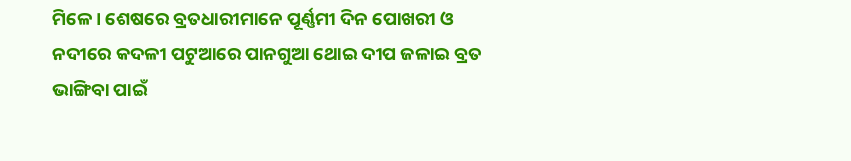ମିଳେ । ଶେଷରେ ବ୍ରତଧାରୀମାନେ ପୂର୍ଣ୍ଣମୀ ଦିନ ପୋଖରୀ ଓ ନଦୀରେ କଦଳୀ ପଟୁଆରେ ପାନଗୁଆ ଥୋଇ ଦୀପ ଜଳାଇ ବ୍ରତ ଭାଙ୍ଗିବା ପାଇଁ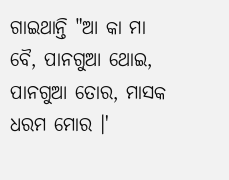ଗାଇଥାନ୍ତି "ଆ କା ମା ବୈ, ପାନଗୁଆ ଥୋଇ, ପାନଗୁଆ ତୋର, ମାସକ ଧରମ ମୋର ।'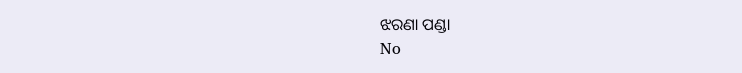ଝରଣା ପଣ୍ଡା
No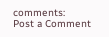comments:
Post a Comment